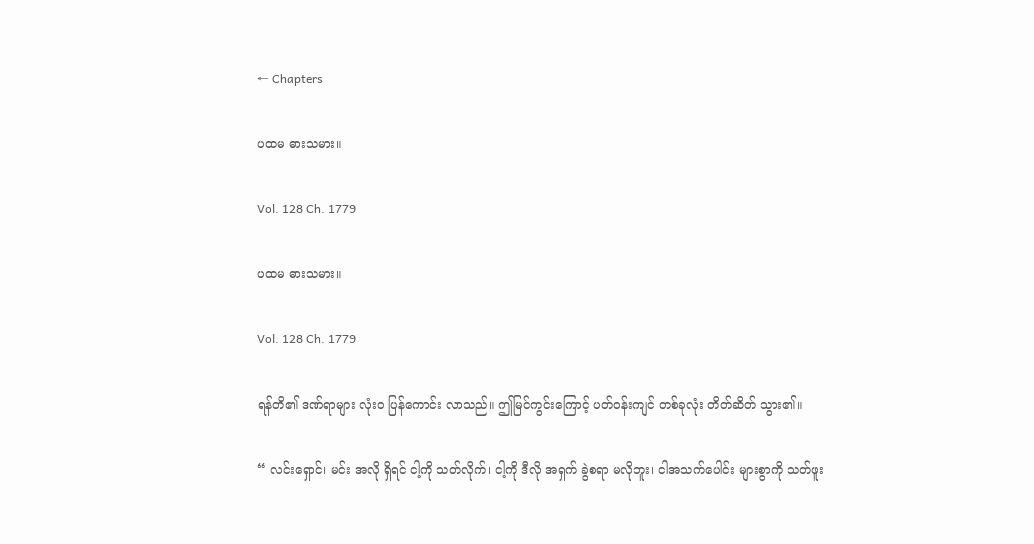← Chapters

ပထမ ဓားသမား။

Vol. 128 Ch. 1779

ပထမ ဓားသမား။

Vol. 128 Ch. 1779

ရန်တိ၏ ဒဏ်ရာများ လုံးဝ ပြန်ကောင်း လာသည်။ ဤမြင်ကွင်းကြောင့် ပတ်ဝန်းကျင် တစ်ခုလုံး တိတ်ဆိတ် သွား၏။

“ လင်းရှောင်၊ မင်း အလို ရှိရင် ငါ့ကို သတ်လိုက်၊ ငါ့ကို ဒီလို အရှက် ခွဲစရာ မလိုဘူး၊ ငါအသက်ပေါင်း များစွာကို သတ်ဖူး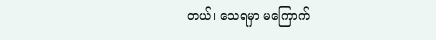တယ်၊ သေရမှာ မကြောက်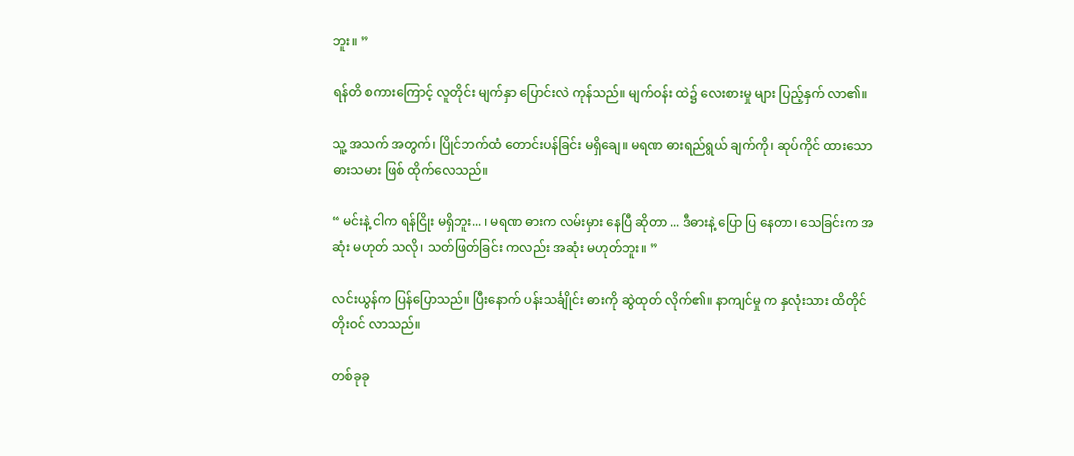ဘူး။ ”

ရန်တိ စကားကြောင့် လူတိုင်း မျက်နှာ ပြောင်းလဲ ကုန်သည်။ မျက်ဝန်း ထဲ၌ လေးစားမှု များ ပြည့်နှက် လာ၏။

သူ့ အသက် အတွက်၊ ပြိုင်ဘက်ထံ တောင်းပန်ခြင်း မရှိချေ။ မရဏ ဓားရည်ရွယ် ချက်ကို၊ ဆုပ်ကိုင် ထားသော ဓားသမား ဖြစ် ထိုက်လေသည်။

“ မင်းနဲ့ ငါက ရန်ငြိုး မရှိဘူး... ၊ မရဏ ဓားက လမ်းမှား နေပြီ ဆိုတာ ... ဒီဓားနဲ့ ပြော ပြ နေတာ၊ သေခြင်းက အဆုံး မဟုတ် သလို၊ သတ်ဖြတ်ခြင်း ကလည်း အဆုံး မဟုတ်ဘူး။ ”

လင်းယွန်က ပြန်ပြောသည်။ ပြီးနောက် ပန်းသင်္ချိုင်း ဓားကို ဆွဲထုတ် လိုက်၏။ နာကျင်မှု က နှလုံးသား ထိတိုင် တိုးဝင် လာသည်။

တစ်ခုခု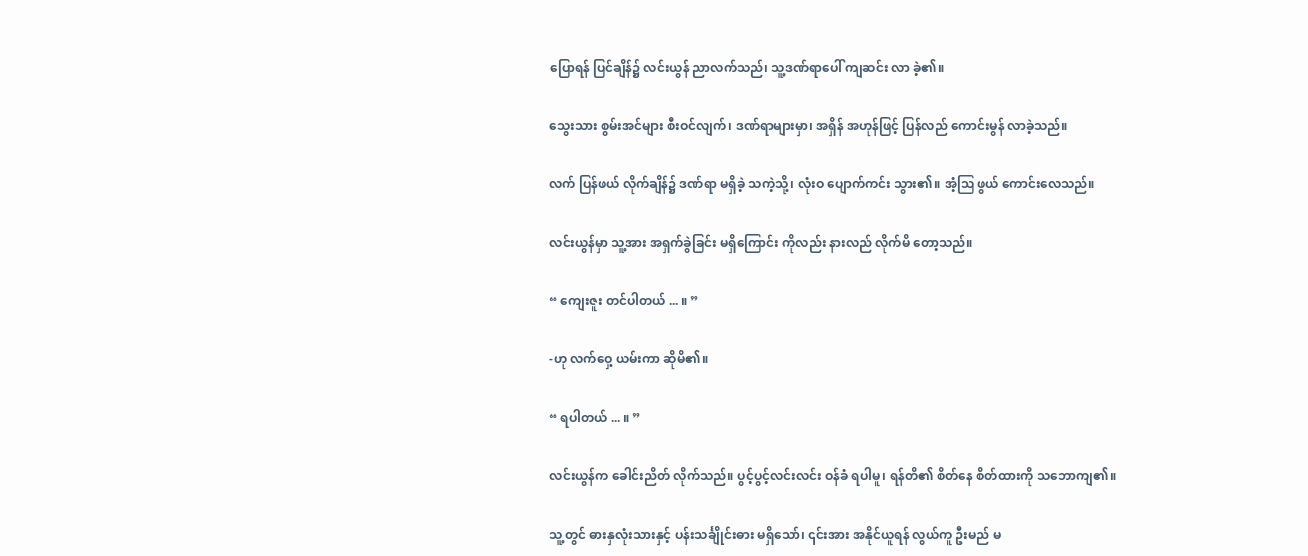ပြောရန် ပြင်ချိန်၌ လင်းယွန် ညာလက်သည်၊ သူ့ဒဏ်ရာပေါ် ကျဆင်း လာ ခဲ့၏။

သွေးသား စွမ်းအင်များ စီးဝင်လျက်၊ ဒဏ်ရာများမှာ၊ အရှိန် အဟုန်ဖြင့် ပြန်လည် ကောင်းမွန် လာခဲ့သည်။

လက် ပြန်ဖယ် လိုက်ချိန်၌ ဒဏ်ရာ မရှိခဲ့ သကဲ့သို့၊ လုံးဝ ပျောက်ကင်း သွား၏။ အံ့ဩ ဖွယ် ကောင်းလေသည်။

လင်းယွန်မှာ သူ့အား အရှက်ခွဲခြင်း မရှိကြောင်း ကိုလည်း နားလည် လိုက်မိ တော့သည်။

“ ကျေးဇူး တင်ပါတယ် ... ။ ”

-ဟု လက်ဝှေ့ ယမ်းကာ ဆိုမိ၏။

“ ရပါတယ် ... ။ ”

လင်းယွန်က ခေါင်းညိတ် လိုက်သည်။ ပွင့်ပွင့်လင်းလင်း ဝန်ခံ ရပါမူ၊ ရန်တိ၏ စိတ်နေ စိတ်ထားကို သဘောကျ၏။

သူ့တွင် ဓားနှလုံးသားနှင့် ပန်းသင်္ချိုင်းဓား မရှိသော်၊ ၎င်းအား အနိုင်ယူရန် လွယ်ကူ ဦးမည် မ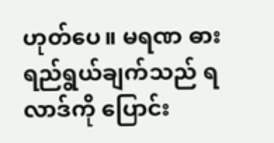ဟုတ်ပေ။ မရဏ ဓား ရည်ရွယ်ချက်သည် ရလာဒ်ကို ပြောင်း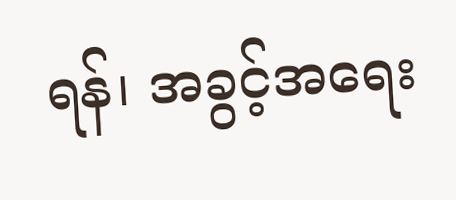ရန်၊ အခွင့်အရေး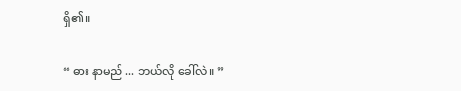ရှိ၏။

“ ဓား နာမည် ... ဘယ်လို ခေါ်လဲ။ ”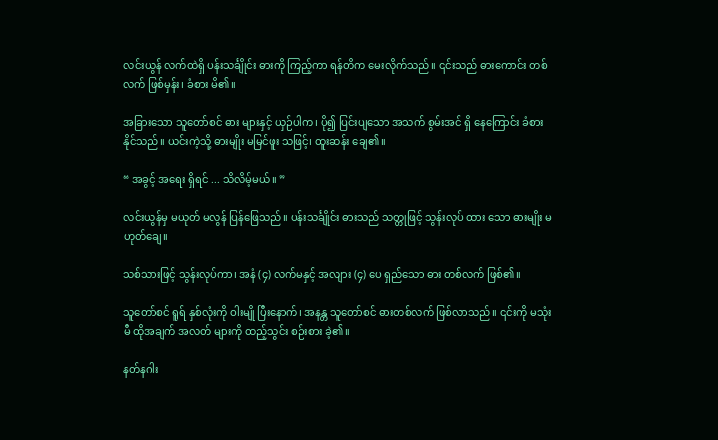လင်းယွန် လက်ထဲရှိ ပန်းသင်္ချိုင်း ဓားကို ကြည့်ကာ ရန်တိက မေးလိုက်သည်။ ၎င်းသည် ဓားကောင်း တစ်လက် ဖြစ်မှန်း၊ ခံစား မိ၏။

အခြားသော သူတော်စင် ဓား များနှင့် ယှဉ်ပါက၊ ပို၍ ပြင်းပျသော အသက် စွမ်းအင် ရှိ နေကြောင်း ခံစား နိုင်သည်။ ယင်းကဲ့သို့ ဓားမျိုး မမြင်ဖူး သဖြင့်၊ ထူးဆန်း ချေ၏။

“ အခွင့် အရေး ရှိရင် ... သိလိမ့်မယ်။ ”

လင်းယွန်မှ မယုတ် မလွန် ပြန်ဖြေသည်။ ပန်းသင်္ချိုင်း ဓားသည် သတ္တုဖြင့် သွန်းလုပ် ထား သော ဓားမျိုး မဟုတ်ချေ။

သစ်သားဖြင့် သွန်းလုပ်ကာ၊ အနံ (၄) လက်မနှင့် အလျား (၄) ပေ ရှည်သော ဓား တစ်လက် ဖြစ်၏။

သူတော်စင် ရူရ် နှစ်လုံးကို ဝါးမျို ပြီးနောက်၊ အနန္တ သူတော်စင် ဓားတစ်လက် ဖြစ်လာသည်။ ၎င်းကို မသုံးမီ ထိုအချက် အလတ် များကို ထည့်သွင်း စဉ်းစား ခဲ့၏။

နတ်နဂါး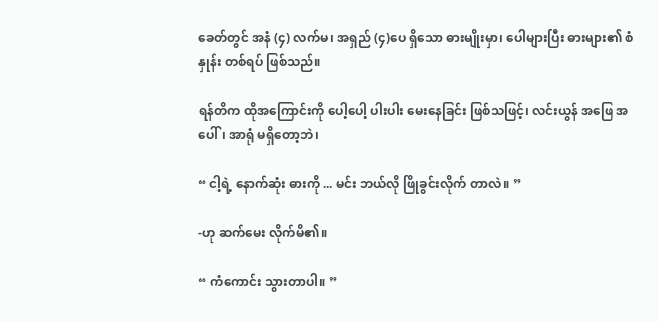ခေတ်တွင် အနံ (၄) လက်မ၊ အရှည် (၄)ပေ ရှိသော ဓားမျိုးမှာ၊ ပေါများပြီး ဓားများ၏ စံနှုန်း တစ်ရပ် ဖြစ်သည်။

ရန်တိက ထိုအကြောင်းကို ပေါ့ပေါ့ ပါးပါး မေးနေခြင်း ဖြစ်သဖြင့်၊ လင်းယွန် အဖြေ အပေါ်၊ အာရုံ မရှိတော့ဘဲ၊

“ ငါ့ရဲ့ နောက်ဆုံး ဓားကို ... မင်း ဘယ်လို ဖြိုခွင်းလိုက် တာလဲ။ ”

-ဟု ဆက်မေး လိုက်မိ၏။

“ ကံကောင်း သွားတာပါ။ ”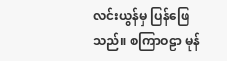လင်းယွန်မှ ပြန်ဖြေသည်။ စကြာဝဠာ မုန်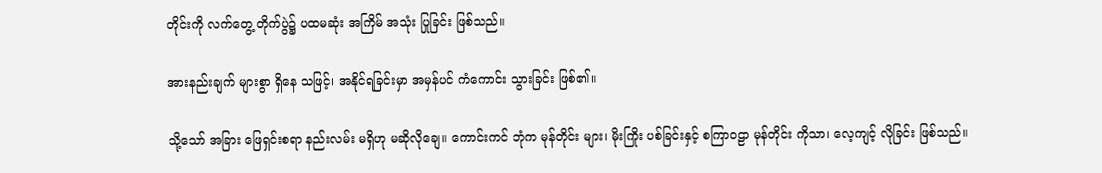တိုင်းကို လက်တွေ့ တိုက်ပွဲ၌ ပထမဆုံး အကြိမ် အသုံး ပြုခြင်း ဖြစ်သည်။

အားနည်းချက် များစွာ ရှိနေ သဖြင့်၊ အနိုင်ရခြင်းမှာ အမှန်ပင် ကံကောင်း သွားခြင်း ဖြစ်၏။

သို့သော် အခြား ဖြေရှင်းစရာ နည်းလမ်း မရှိဟု မဆိုလိုချေ။ ကောင်းကင် ဘုံက မုန်တိုင်း များ၊ မိုးကြိုး ပစ်ခြင်းနှင့် စကြာဝဠာ မုန်တိုင်း ကိုသာ၊ လေ့ကျင့် လိုခြင်း ဖြစ်သည်။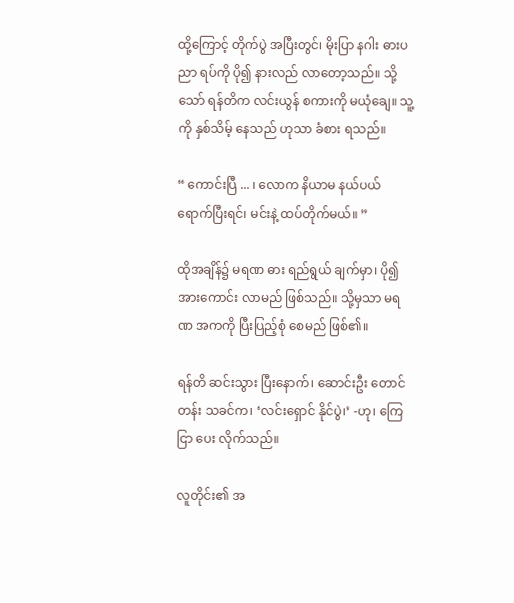ထို့ကြောင့် တိုက်ပွဲ အပြီးတွင်၊ မိုးပြာ နဂါး ဓားပညာ ရပ်ကို ပို၍ နားလည် လာတော့သည်။ သို့သော် ရန်တိက လင်းယွန် စကားကို မယုံချေ။ သူ့ကို နှစ်သိမ့် နေသည် ဟုသာ ခံစား ရသည်။

“ ကောင်းပြီ ... ၊ လောက နိယာမ နယ်ပယ် ရောက်ပြီးရင်၊ မင်းနဲ့ ထပ်တိုက်မယ်။ ”

ထိုအချိန်၌ မရဏ ဓား ရည်ရွယ် ချက်မှာ၊ ပို၍ အားကောင်း လာမည် ဖြစ်သည်။ သို့မှသာ မရဏ အကကို ပြီးပြည့်စုံ စေမည် ဖြစ်၏။

ရန်တိ ဆင်းသွား ပြီးနောက်၊ ဆောင်းဦး တောင်တန်း သခင်က၊ ‘လင်းရှောင် နိုင်ပွဲ၊’ -ဟု၊ ကြေငြာ ပေး လိုက်သည်။

လူတိုင်း၏ အ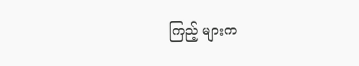ကြည့် များက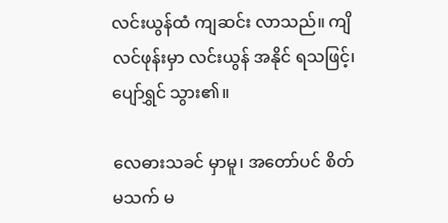လင်းယွန်ထံ ကျဆင်း လာသည်။ ကျိလင်ဖုန်းမှာ လင်းယွန် အနိုင် ရသဖြင့်၊ ပျော်ရွှင် သွား၏။

လေဓားသခင် မှာမူ၊ အတော်ပင် စိတ် မသက် မ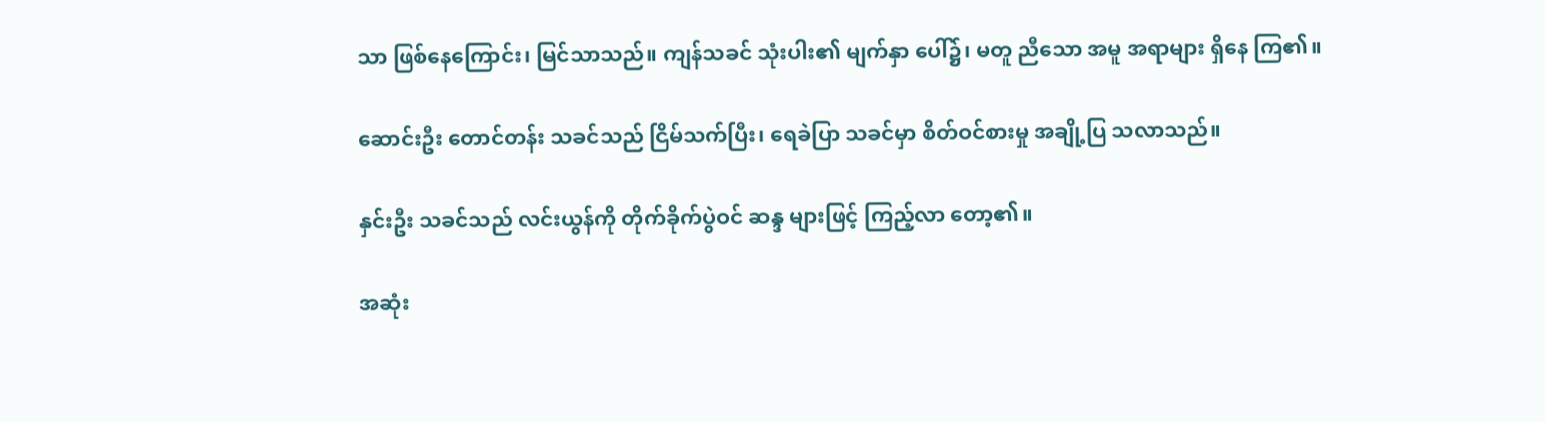သာ ဖြစ်နေကြောင်း၊ မြင်သာသည်။ ကျန်သခင် သုံးပါး၏ မျက်နှာ ပေါ်၌၊ မတူ ညီသော အမူ အရာများ ရှိနေ ကြ၏။

ဆောင်းဦး တောင်တန်း သခင်သည် ငြိမ်သက်ပြီး၊ ရေခဲပြာ သခင်မှာ စိတ်ဝင်စားမှု အချို့ပြ သလာသည်။

နှင်းဦး သခင်သည် လင်းယွန်ကို တိုက်ခိုက်ပွဲဝင် ဆန္ဒ များဖြင့် ကြည့်လာ တော့၏။

အဆုံး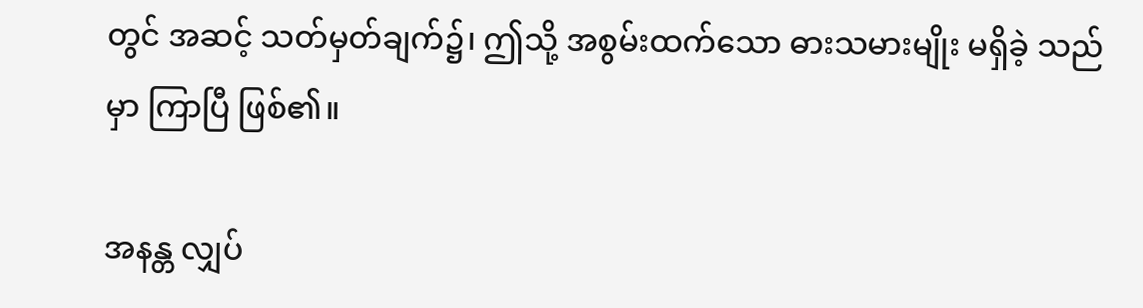တွင် အဆင့် သတ်မှတ်ချက်၌၊ ဤသို့ အစွမ်းထက်သော ဓားသမားမျိုး မရှိခဲ့ သည်မှာ ကြာပြီ ဖြစ်၏။

အနန္တ လျှပ်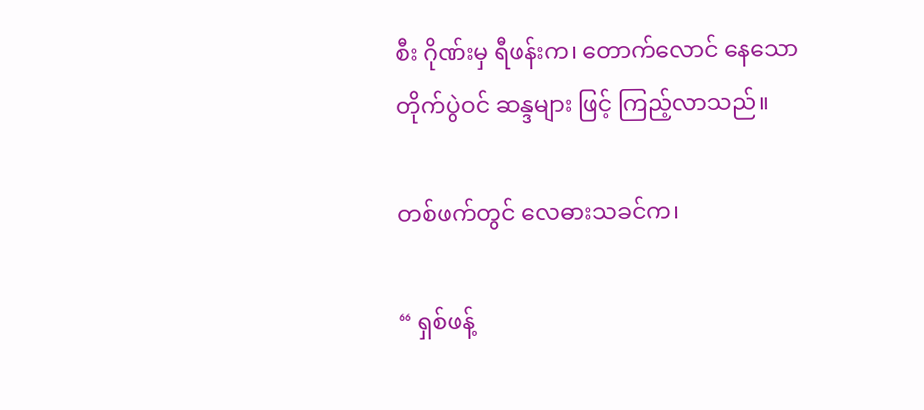စီး ဂိုဏ်းမှ ရီဖန်းက၊ တောက်လောင် နေသော တိုက်ပွဲဝင် ဆန္ဒများ ဖြင့် ကြည့်လာသည်။

တစ်ဖက်တွင် လေဓားသခင်က၊

“ ရှစ်ဖန့်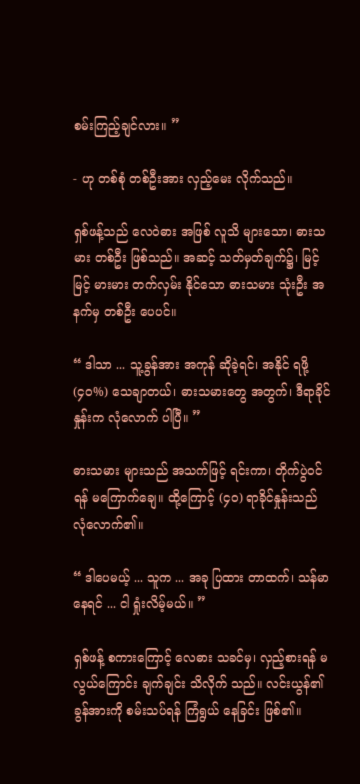စမ်းကြည့်ချင်လား။ ”

- ဟု တစ်စုံ တစ်ဦးအား လှည့်မေး လိုက်သည်။

ရှစ်ဖန့်သည် လေဝဲဓား အဖြစ် လူသိ များသော၊ ဓားသမား တစ်ဦး ဖြစ်သည်။ အဆင့် သတ်မှတ်ချက်၌၊ မြင့်မြင့် မားမား တက်လှမ်း နိုင်သော ဓားသမား သုံးဦး အနက်မှ တစ်ဦး ပေပင်။

“ ဒါသာ ... သူ့ခွန်အား အကုန် ဆိုခဲ့ရင်၊ အနိုင် ရဖို့ (၄၀%) သေချာတယ်၊ ဓားသမားတွေ အတွက်၊ ဒီရာခိုင်နှုန်းက လုံလောက် ပါပြီ။ ”

ဓားသမား များသည် အသက်ဖြင့် ရင်းကာ၊ တိုက်ပွဲဝင်ရန် မကြောက်ချေ။ ထို့ကြောင့် (၄၀) ရာခိုင်နှုန်းသည် လုံလောက်၏။

“ ဒါပေမယ့် ... သူက ... အခု ပြထား တာထက်၊ သန်မာ နေရင် ... ငါ ရှုံးလိမ့်မယ်။ ”

ရှစ်ဖန့် စကားကြောင့် လေဓား သခင်မှ၊ လှည့်စားရန် မလွယ်ကြောင်း ချက်ချင်း သိလိုက် သည်။ လင်းယွန်၏ ခွန်အားကို စမ်းသပ်ရန် ကြံရွယ် နေခြင်း ဖြစ်၏။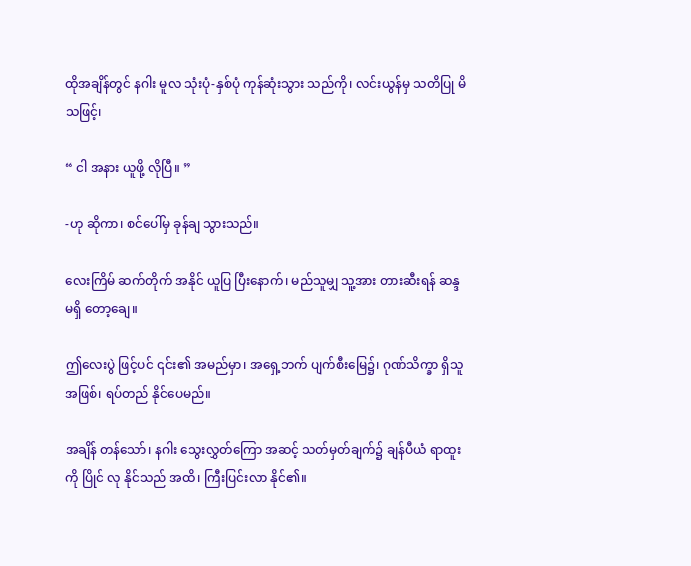ထိုအချိန်တွင် နဂါး မူလ သုံးပုံ-နှစ်ပုံ ကုန်ဆုံးသွား သည်ကို၊ လင်းယွန်မှ သတိပြု မိ သဖြင့်၊

“ ငါ အနား ယူဖို့ လိုပြီ။ ”

-ဟု ဆိုကာ၊ စင်ပေါ်မှ ခုန်ချ သွားသည်။

လေးကြိမ် ဆက်တိုက် အနိုင် ယူပြ ပြီးနောက်၊ မည်သူမျှ သူ့အား တားဆီးရန် ဆန္ဒ မရှိ တော့ချေ။

ဤလေးပွဲ ဖြင့်ပင် ၎င်း၏ အမည်မှာ၊ အရှေ့ဘက် ပျက်စီးမြေ၌၊ ဂုဏ်သိက္ခာ ရှိသူ အဖြစ်၊ ရပ်တည် နိုင်ပေမည်။

အချိန် တန်သော်၊ နဂါး သွေးလွှတ်ကြော အဆင့် သတ်မှတ်ချက်၌ ချန်ပီယံ ရာထူးကို ပြိုင် လု နိုင်သည် အထိ၊ ကြီးပြင်းလာ နိုင်၏။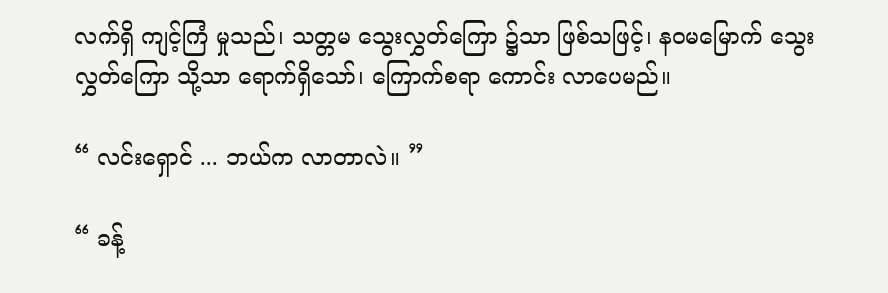လက်ရှိ ကျင့်ကြံ မှုသည်၊ သတ္တမ သွေးလွှတ်ကြော ၌သာ ဖြစ်သဖြင့်၊ နဝမမြောက် သွေးလွှတ်ကြော သို့သာ ရောက်ရှိသော်၊ ကြောက်စရာ ကောင်း လာပေမည်။

“ လင်းရှောင် ... ဘယ်က လာတာလဲ။ ”

“ ခန့်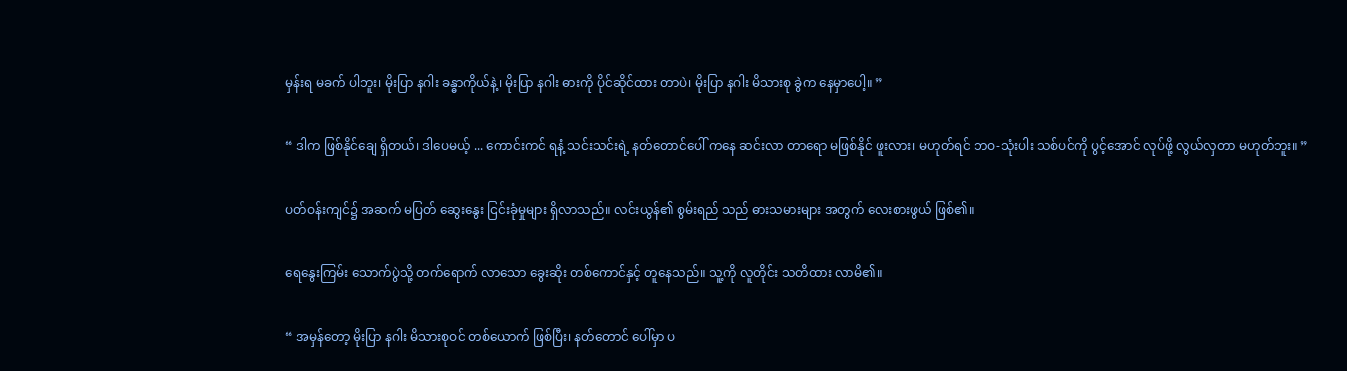မှန်းရ မခက် ပါဘူး၊ မိုးပြာ နဂါး ခန္ဓာကိုယ်နဲ့၊ မိုးပြာ နဂါး ဓားကို ပိုင်ဆိုင်ထား တာပဲ၊ မိုးပြာ နဂါး မိသားစု ခွဲက နေမှာပေါ့။ ”

“ ဒါက ဖြစ်နိုင်ချေ ရှိတယ်၊ ဒါပေမယ့် ... ကောင်းကင် ရနံ့ သင်းသင်းရဲ့ နတ်တောင်ပေါ် ကနေ ဆင်းလာ တာရော မဖြစ်နိုင် ဖူးလား၊ မဟုတ်ရင် ဘဝ-သုံးပါး သစ်ပင်ကို ပွင့်အောင် လုပ်ဖို့ လွယ်လှတာ မဟုတ်ဘူး။ ”

ပတ်ဝန်းကျင်၌ အဆက် မပြတ် ဆွေးနွေး ငြင်းခုံမှုများ ရှိလာသည်။ လင်းယွန်၏ စွမ်းရည် သည် ဓားသမားများ အတွက် လေးစားဖွယ် ဖြစ်၏။

ရေနွေးကြမ်း သောက်ပွဲသို့ တက်ရောက် လာသော ခွေးဆိုး တစ်ကောင်နှင့် တူနေသည်။ သူ့ကို လူတိုင်း သတိထား လာမိ၏။

“ အမှန်တော့ မိုးပြာ နဂါး မိသားစုဝင် တစ်ယောက် ဖြစ်ပြီး၊ နတ်တောင် ပေါ်မှာ ပ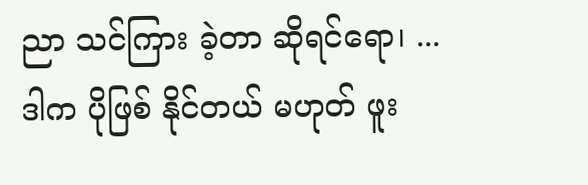ညာ သင်ကြား ခဲ့တာ ဆိုရင်ရော၊ ... ဒါက ပိုဖြစ် နိုင်တယ် မဟုတ် ဖူး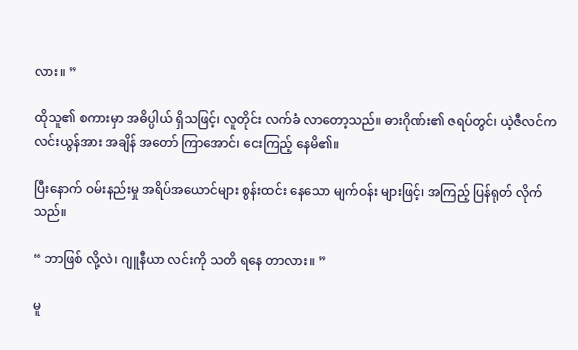လား။ ”

ထိုသူ၏ စကားမှာ အဓိပ္ပါယ် ရှိသဖြင့်၊ လူတိုင်း လက်ခံ လာတော့သည်။ ဓားဂိုဏ်း၏ ဇရပ်တွင်၊ ယဲ့ဇီလင်က လင်းယွန်အား အချိန် အတော် ကြာအောင်၊ ငေးကြည့် နေမိ၏။

ပြီးနောက် ဝမ်းနည်းမှု အရိပ်အယောင်များ စွန်းထင်း နေသော မျက်ဝန်း များဖြင့်၊ အကြည့် ပြန်ရုတ် လိုက်သည်။

“ ဘာဖြစ် လို့လဲ၊ ဂျူနီယာ လင်းကို သတိ ရနေ တာလား။ ”

မူ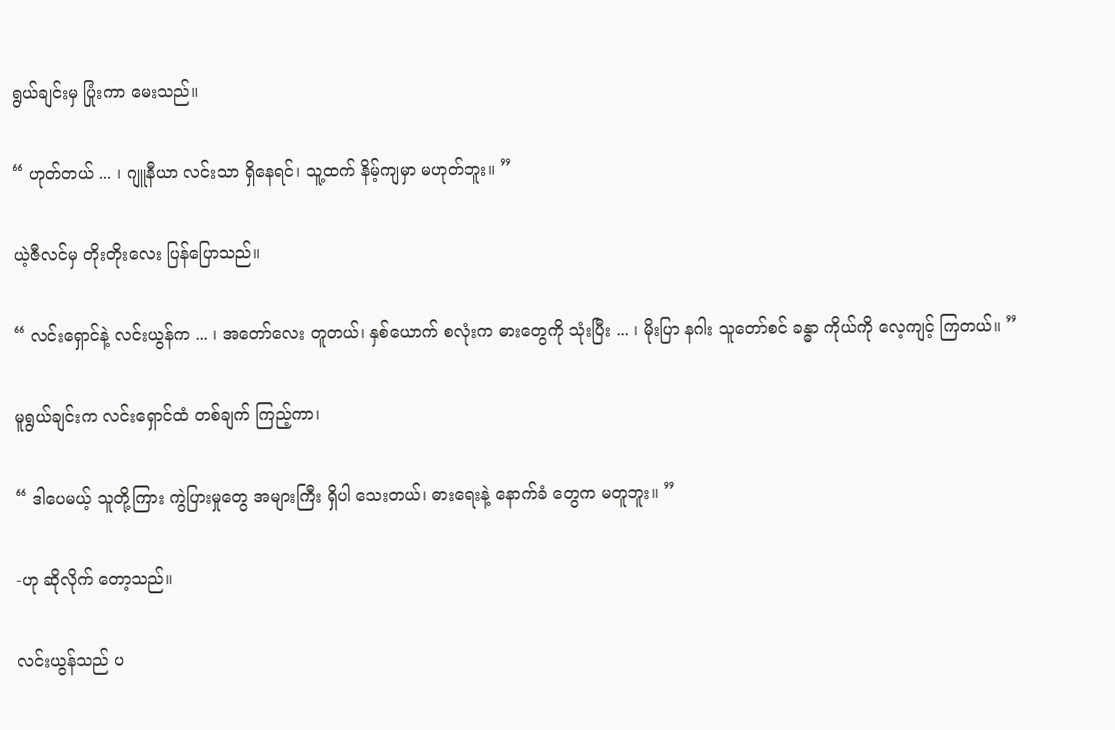ရွယ်ချင်းမှ ပြုံးကာ မေးသည်။

“ ဟုတ်တယ် ... ၊ ဂျူနီယာ လင်းသာ ရှိနေရင်၊ သူ့ထက် နိမ့်ကျမှာ မဟုတ်ဘူး။ ”

ယဲ့ဇီလင်မှ တိုးတိုးလေး ပြန်ပြောသည်။

“ လင်းရှောင်နဲ့ လင်းယွန်က ... ၊ အတော်လေး တူတယ်၊ နှစ်ယောက် စလုံးက ဓားတွေကို သုံးပြီး ... ၊ မိုးပြာ နဂါး သူတော်စင် ခန္ဓာ ကိုယ်ကို လေ့ကျင့် ကြတယ်။ ”

မူရွယ်ချင်းက လင်းရှောင်ထံ တစ်ချက် ကြည့်ကာ၊

“ ဒါပေမယ့် သူတို့ကြား ကွဲပြားမှုတွေ အများကြီး ရှိပါ သေးတယ်၊ ဓားရေးနဲ့ နောက်ခံ တွေက မတူဘူး။ ”

-ဟု ဆိုလိုက် တော့သည်။

လင်းယွန်သည် ပ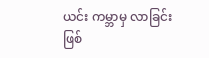ယင်း ကမ္ဘာမှ လာခြင်း ဖြစ်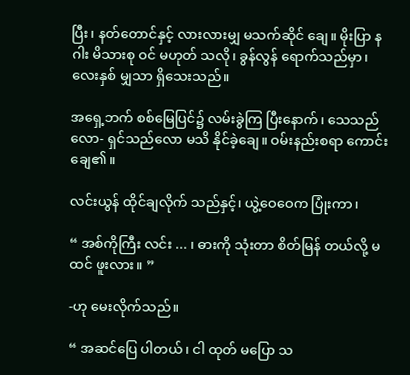ပြီး၊ နတ်တောင်နှင့် လားလားမျှ မသက်ဆိုင် ချေ။ မိုးပြာ နဂါး မိသားစု ဝင် မဟုတ် သလို၊ ခွန်လွန် ရောက်သည်မှာ၊ လေးနှစ် မျှသာ ရှိသေးသည်။

အရှေ့ဘက် စစ်မြေပြင်၌ လမ်းခွဲကြ ပြီးနောက်၊ သေသည်လော- ရှင်သည်လော မသိ နိုင်ခဲ့ချေ။ ဝမ်းနည်းစရာ ကောင်းချေ၏။

လင်းယွန် ထိုင်ချလိုက် သည်နှင့်၊ ယွဲ့ဝေဝေက ပြုံးကာ၊

“ အစ်ကိုကြီး လင်း ... ၊ ဓားကို သုံးတာ စိတ်မြန် တယ်လို့ မထင် ဖူးလား။ ”

-ဟု မေးလိုက်သည်။

“ အဆင်ပြေ ပါတယ်၊ ငါ ထုတ် မပြော သ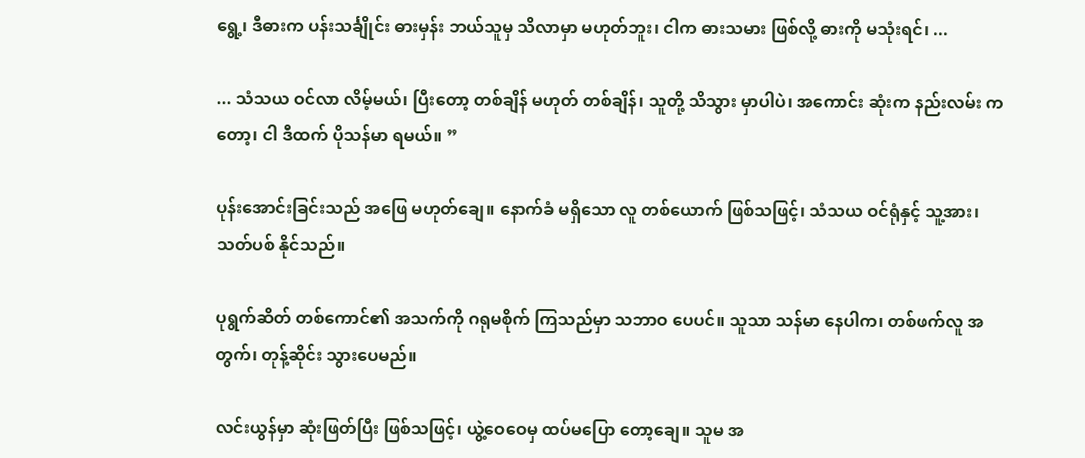ရွေ့၊ ဒီဓားက ပန်းသင်္ချိုင်း ဓားမှန်း ဘယ်သူမှ သိလာမှာ မဟုတ်ဘူး၊ ငါက ဓားသမား ဖြစ်လို့ ဓားကို မသုံးရင်၊ ...

... သံသယ ဝင်လာ လိမ့်မယ်၊ ပြီးတော့ တစ်ချိန် မဟုတ် တစ်ချိန်၊ သူတို့ သိသွား မှာပါပဲ၊ အကောင်း ဆုံးက နည်းလမ်း ကတော့၊ ငါ ဒီထက် ပိုသန်မာ ရမယ်။ ”

ပုန်းအောင်းခြင်းသည် အဖြေ မဟုတ်ချေ။ နောက်ခံ မရှိသော လူ တစ်ယောက် ဖြစ်သဖြင့်၊ သံသယ ဝင်ရုံနှင့် သူ့အား၊ သတ်ပစ် နိုင်သည်။

ပုရွက်ဆိတ် တစ်ကောင်၏ အသက်ကို ဂရုမစိုက် ကြသည်မှာ သဘာဝ ပေပင်။ သူသာ သန်မာ နေပါက၊ တစ်ဖက်လူ အတွက်၊ တုန့်ဆိုင်း သွားပေမည်။

လင်းယွန်မှာ ဆုံးဖြတ်ပြီး ဖြစ်သဖြင့်၊ ယွဲ့ဝေဝေမှ ထပ်မပြော တော့ချေ။ သူမ အ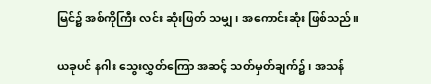မြင်၌ အစ်ကိုကြီး လင်း ဆုံးဖြတ် သမျှ၊ အကောင်းဆုံး ဖြစ်သည်။

ယခုပင် နဂါး သွေးလွှတ်ကြော အဆင့် သတ်မှတ်ချက်၌၊ အသန်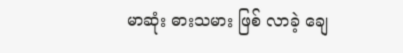မာဆုံး ဓားသမား ဖြစ် လာခဲ့ ချေ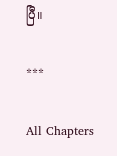ပြီ။

***

All Chapters